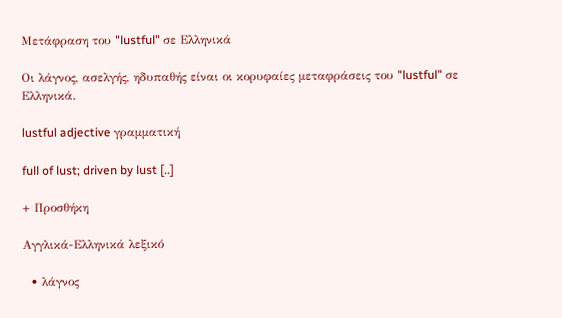Μετάφραση του "lustful" σε Ελληνικά

Οι λάγνος, ασελγής, ηδυπαθής είναι οι κορυφαίες μεταφράσεις του "lustful" σε Ελληνικά.

lustful adjective γραμματική

full of lust; driven by lust [..]

+ Προσθήκη

Αγγλικά-Ελληνικά λεξικό

  • λάγνος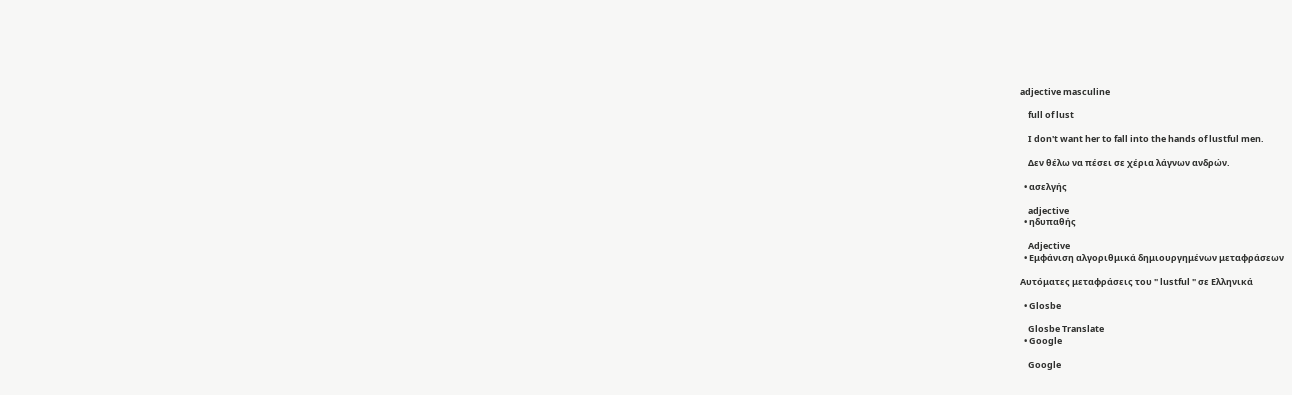adjective masculine

    full of lust

    I don't want her to fall into the hands of lustful men.

    Δεν θέλω να πέσει σε χέρια λάγνων ανδρών.

  • ασελγής

    adjective
  • ηδυπαθής

    Adjective
  • Εμφάνιση αλγοριθμικά δημιουργημένων μεταφράσεων

Αυτόματες μεταφράσεις του " lustful " σε Ελληνικά

  • Glosbe

    Glosbe Translate
  • Google

    Google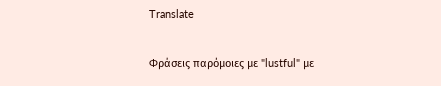Translate

Φράσεις παρόμοιες με "lustful" με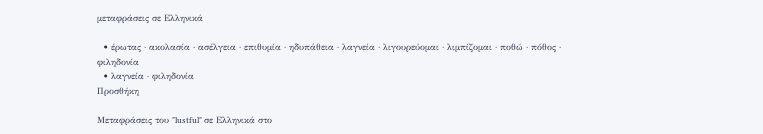μεταφράσεις σε Ελληνικά

  • έρωτας · ακολασία · ασέλγεια · επιθυμία · ηδυπάθεια · λαγνεία · λιγουρεύομαι · λιμπίζομαι · ποθώ · πόθος · φιληδονία
  • λαγνεία · φιληδονία
Προσθήκη

Μεταφράσεις του "lustful" σε Ελληνικά στο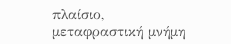πλαίσιο, μεταφραστική μνήμη